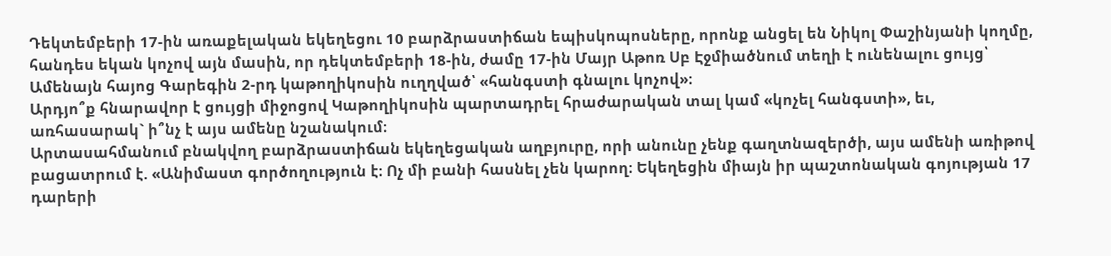Դեկտեմբերի 17-ին առաքելական եկեղեցու 10 բարձրաստիճան եպիսկոպոսները, որոնք անցել են Նիկոլ Փաշինյանի կողմը, հանդես եկան կոչով այն մասին, որ դեկտեմբերի 18-ին, ժամը 17-ին Մայր Աթոռ Սբ Էջմիածնում տեղի է ունենալու ցույց՝ Ամենայն հայոց Գարեգին 2-րդ կաթողիկոսին ուղղված՝ «հանգստի գնալու կոչով»։
Արդյո՞ք հնարավոր է ցույցի միջոցով Կաթողիկոսին պարտադրել հրաժարական տալ կամ «կոչել հանգստի», եւ, առհասարակ` ի՞նչ է այս ամենը նշանակում։
Արտասահմանում բնակվող բարձրաստիճան եկեղեցական աղբյուրը, որի անունը չենք գաղտնազերծի, այս ամենի առիթով բացատրում է. «Անիմաստ գործողություն է։ Ոչ մի բանի հասնել չեն կարող։ Եկեղեցին միայն իր պաշտոնական գոյության 17 դարերի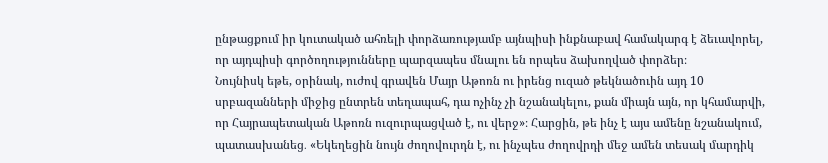ընթացքում իր կուտակած ահռելի փորձառությամբ այնպիսի ինքնաբավ համակարգ է ձեւավորել, որ այդպիսի գործողությունները պարզապես մնալու են որպես ձախողված փորձեր։
Նույնիսկ եթե, օրինակ, ուժով գրավեն Մայր Աթոռն ու իրենց ուզած թեկնածուին այդ 10 սրբազանների միջից ընտրեն տեղապահ, դա ոչինչ չի նշանակելու, քան միայն այն, որ կհամարվի, որ Հայրապետական Աթոռն ուզուրպացված է, ու վերջ»։ Հարցին, թե ինչ է այս ամենը նշանակում, պատասխանեց․ «Եկեղեցին նույն ժողովուրդն է, ու ինչպես ժողովրդի մեջ ամեն տեսակ մարդիկ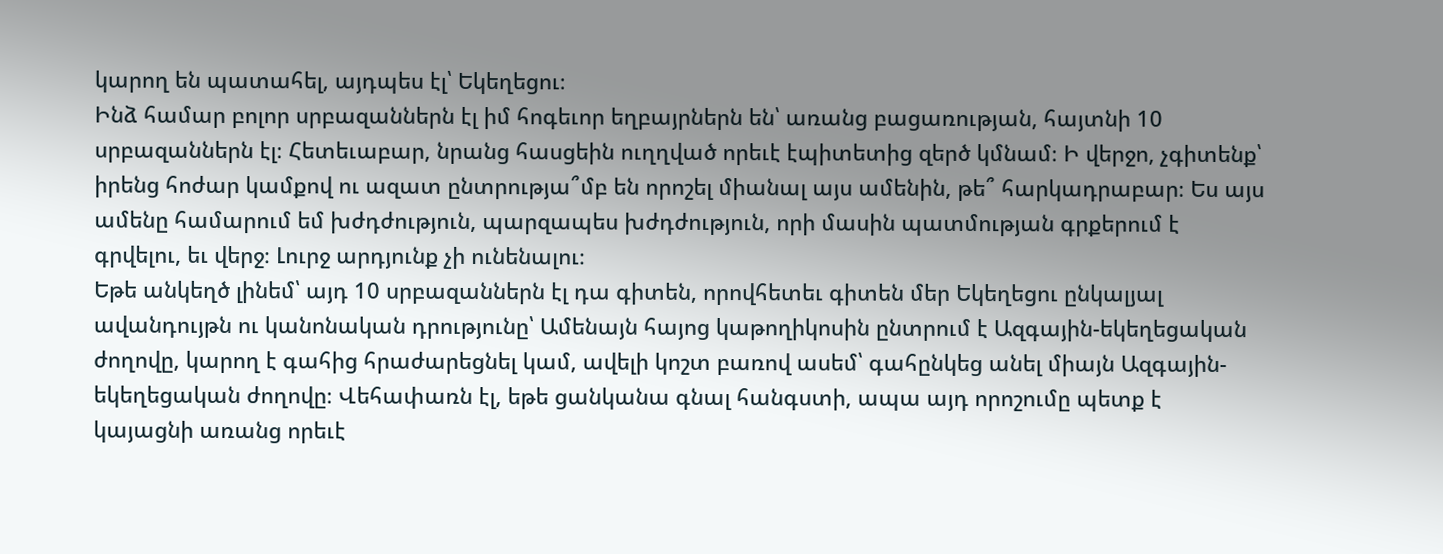կարող են պատահել, այդպես էլ՝ Եկեղեցու։
Ինձ համար բոլոր սրբազաններն էլ իմ հոգեւոր եղբայրներն են՝ առանց բացառության, հայտնի 10 սրբազաններն էլ։ Հետեւաբար, նրանց հասցեին ուղղված որեւէ էպիտետից զերծ կմնամ։ Ի վերջո, չգիտենք՝ իրենց հոժար կամքով ու ազատ ընտրությա՞մբ են որոշել միանալ այս ամենին, թե՞ հարկադրաբար։ Ես այս ամենը համարում եմ խժդժություն, պարզապես խժդժություն, որի մասին պատմության գրքերում է գրվելու, եւ վերջ։ Լուրջ արդյունք չի ունենալու։
Եթե անկեղծ լինեմ՝ այդ 10 սրբազաններն էլ դա գիտեն, որովհետեւ գիտեն մեր Եկեղեցու ընկալյալ ավանդույթն ու կանոնական դրությունը՝ Ամենայն հայոց կաթողիկոսին ընտրում է Ազգային-եկեղեցական ժողովը, կարող է գահից հրաժարեցնել կամ, ավելի կոշտ բառով ասեմ՝ գահընկեց անել միայն Ազգային-եկեղեցական ժողովը։ Վեհափառն էլ, եթե ցանկանա գնալ հանգստի, ապա այդ որոշումը պետք է կայացնի առանց որեւէ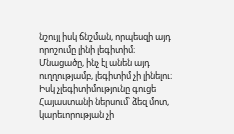նշույլ իսկ ճնշման, որպեսզի այդ որոշումը լինի լեգիտիմ։ Մնացածը, ինչ էլ անեն այդ ուղղությամբ, լեգիտիմ չի լինելու։ Իսկ չլեգիտիմությունը գուցե Հայաստանի ներսում՝ ձեզ մոտ, կարեւորության չի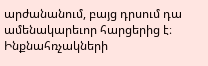արժանանում, բայց դրսում դա ամենակարեւոր հարցերից է։
Ինքնահռչակների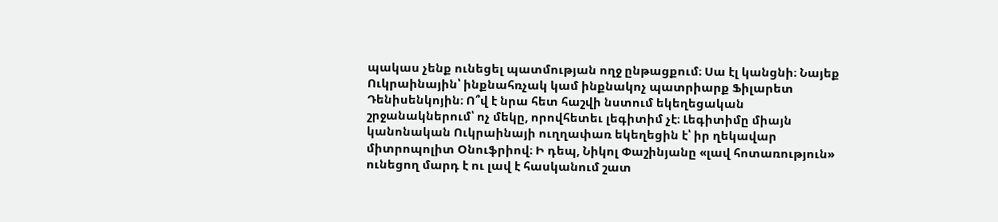պակաս չենք ունեցել պատմության ողջ ընթացքում։ Սա էլ կանցնի։ Նայեք Ուկրաինային՝ ինքնահռչակ կամ ինքնակոչ պատրիարք Ֆիլարետ Դենիսենկոյին։ Ո՞վ է նրա հետ հաշվի նստում եկեղեցական շրջանակներում՝ ոչ մեկը, որովհետեւ լեգիտիմ չէ։ Լեգիտիմը միայն կանոնական Ուկրաինայի ուղղափառ եկեղեցին է՝ իր ղեկավար միտրոպոլիտ Օնուֆրիով։ Ի դեպ, Նիկոլ Փաշինյանը «լավ հոտառություն» ունեցող մարդ է ու լավ է հասկանում շատ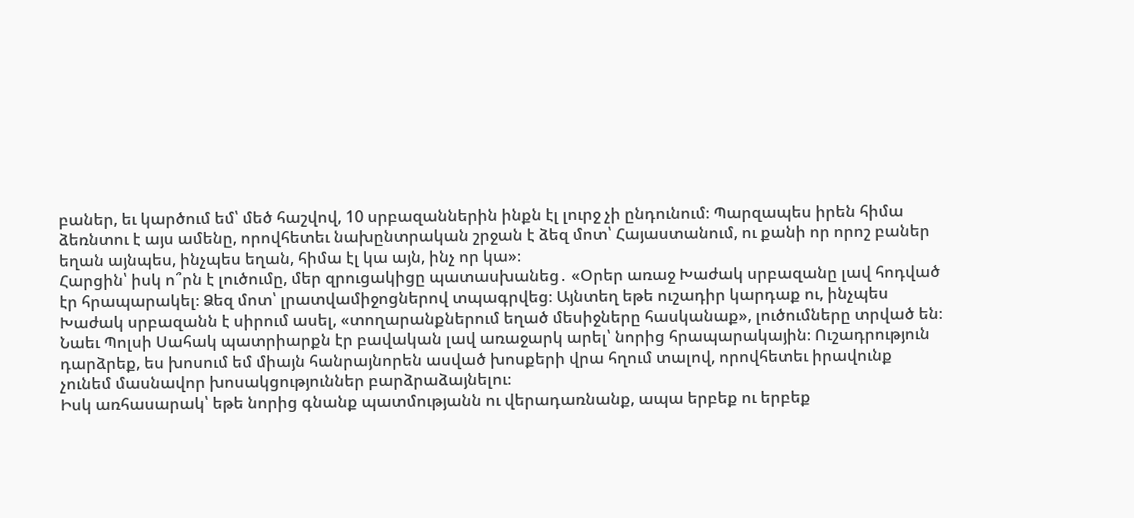բաներ, եւ կարծում եմ՝ մեծ հաշվով, 10 սրբազաններին ինքն էլ լուրջ չի ընդունում։ Պարզապես իրեն հիմա ձեռնտու է այս ամենը, որովհետեւ նախընտրական շրջան է ձեզ մոտ՝ Հայաստանում, ու քանի որ որոշ բաներ եղան այնպես, ինչպես եղան, հիմա էլ կա այն, ինչ որ կա»։
Հարցին՝ իսկ ո՞րն է լուծումը, մեր զրուցակիցը պատասխանեց․ «Օրեր առաջ Խաժակ սրբազանը լավ հոդված էր հրապարակել։ Ձեզ մոտ՝ լրատվամիջոցներով տպագրվեց։ Այնտեղ եթե ուշադիր կարդաք ու, ինչպես Խաժակ սրբազանն է սիրում ասել, «տողարանքներում եղած մեսիջները հասկանաք», լուծումները տրված են։
Նաեւ Պոլսի Սահակ պատրիարքն էր բավական լավ առաջարկ արել՝ նորից հրապարակային։ Ուշադրություն դարձրեք, ես խոսում եմ միայն հանրայնորեն ասված խոսքերի վրա հղում տալով, որովհետեւ իրավունք չունեմ մասնավոր խոսակցություններ բարձրաձայնելու։
Իսկ առհասարակ՝ եթե նորից գնանք պատմությանն ու վերադառնանք, ապա երբեք ու երբեք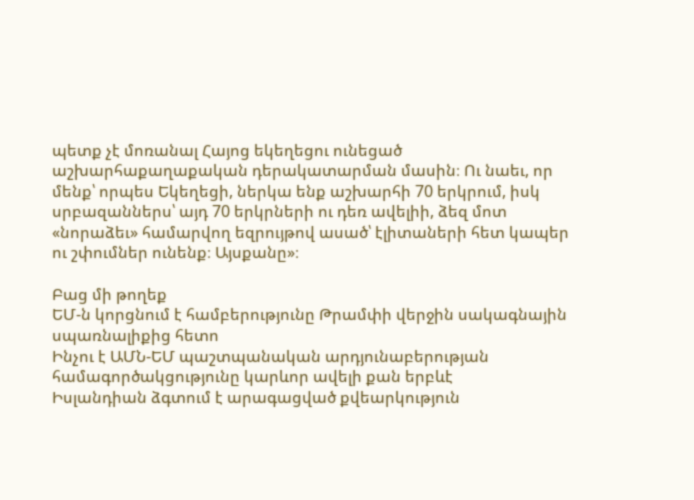պետք չէ մոռանալ Հայոց եկեղեցու ունեցած աշխարհաքաղաքական դերակատարման մասին։ Ու նաեւ, որ մենք՝ որպես Եկեղեցի, ներկա ենք աշխարհի 70 երկրում, իսկ սրբազաններս՝ այդ 70 երկրների ու դեռ ավելիի, ձեզ մոտ «նորաձեւ» համարվող եզրույթով ասած՝ էլիտաների հետ կապեր ու շփումներ ունենք։ Այսքանը»։

Բաց մի թողեք
ԵՄ-ն կորցնում է համբերությունը Թրամփի վերջին սակագնային սպառնալիքից հետո
Ինչու է ԱՄՆ-ԵՄ պաշտպանական արդյունաբերության համագործակցությունը կարևոր ավելի քան երբևէ
Իսլանդիան ձգտում է արագացված քվեարկություն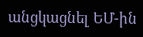անցկացնել ԵՄ-ին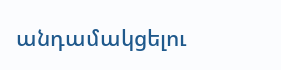անդամակցելու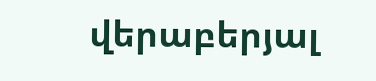վերաբերյալ